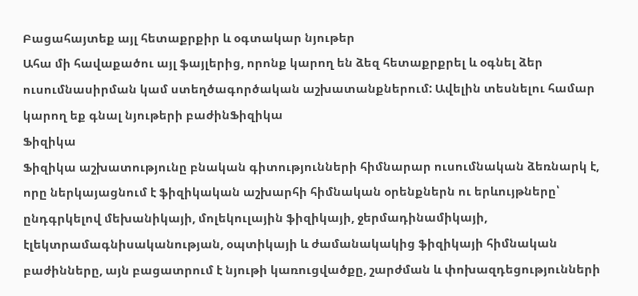Բացահայտեք այլ հետաքրքիր և օգտակար նյութեր
Ահա մի հավաքածու այլ ֆայլերից, որոնք կարող են ձեզ հետաքրքրել և օգնել ձեր ուսումնասիրման կամ ստեղծագործական աշխատանքներում: Ավելին տեսնելու համար կարող եք գնալ նյութերի բաժինՖիզիկա
Ֆիզիկա
Ֆիզիկա աշխատությունը բնական գիտությունների հիմնարար ուսումնական ձեռնարկ է, որը ներկայացնում է ֆիզիկական աշխարհի հիմնական օրենքներն ու երևույթները՝ ընդգրկելով մեխանիկայի, մոլեկուլային ֆիզիկայի, ջերմադինամիկայի, էլեկտրամագնիսականության, օպտիկայի և ժամանակակից ֆիզիկայի հիմնական բաժինները, այն բացատրում է նյութի կառուցվածքը, շարժման և փոխազդեցությունների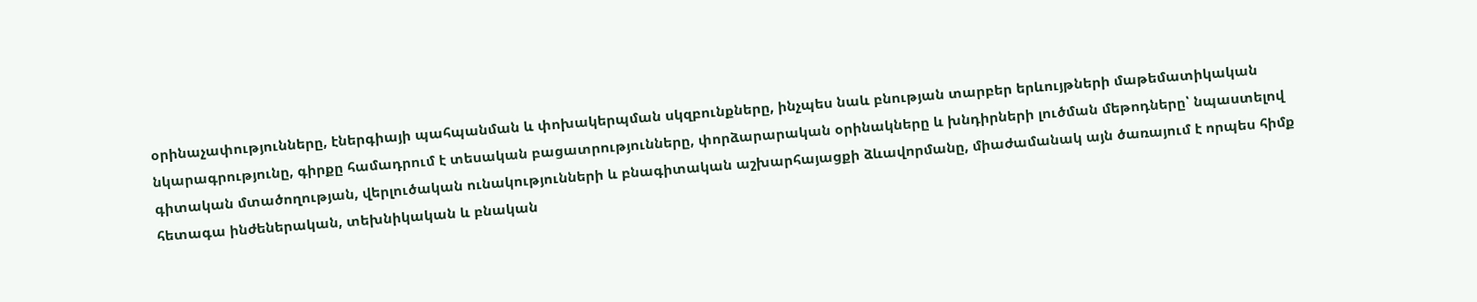օրինաչափությունները, էներգիայի պահպանման և փոխակերպման սկզբունքները, ինչպես նաև բնության տարբեր երևույթների մաթեմատիկական նկարագրությունը, գիրքը համադրում է տեսական բացատրությունները, փորձարարական օրինակները և խնդիրների լուծման մեթոդները՝ նպաստելով գիտական մտածողության, վերլուծական ունակությունների և բնագիտական աշխարհայացքի ձևավորմանը, միաժամանակ այն ծառայում է որպես հիմք հետագա ինժեներական, տեխնիկական և բնական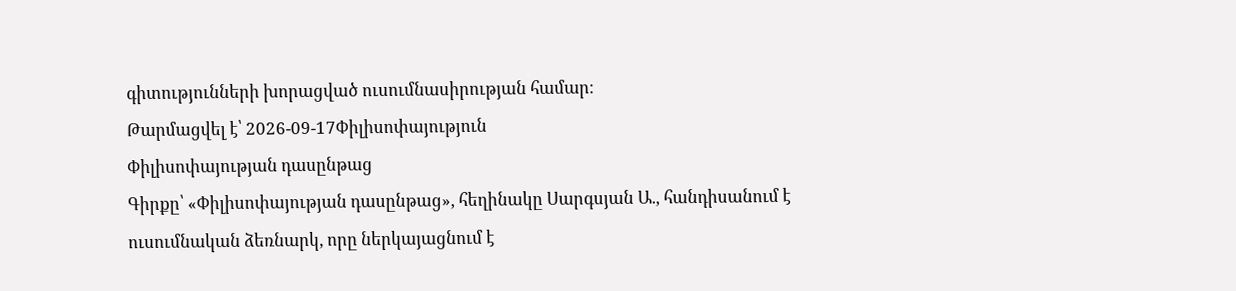գիտությունների խորացված ուսումնասիրության համար։
Թարմացվել է՝ 2026-09-17Փիլիսոփայություն
Փիլիսոփայության դասընթաց
Գիրքը՝ «Փիլիսոփայության դասընթաց», հեղինակը Սարգսյան Ա., հանդիսանում է ուսումնական ձեռնարկ, որը ներկայացնում է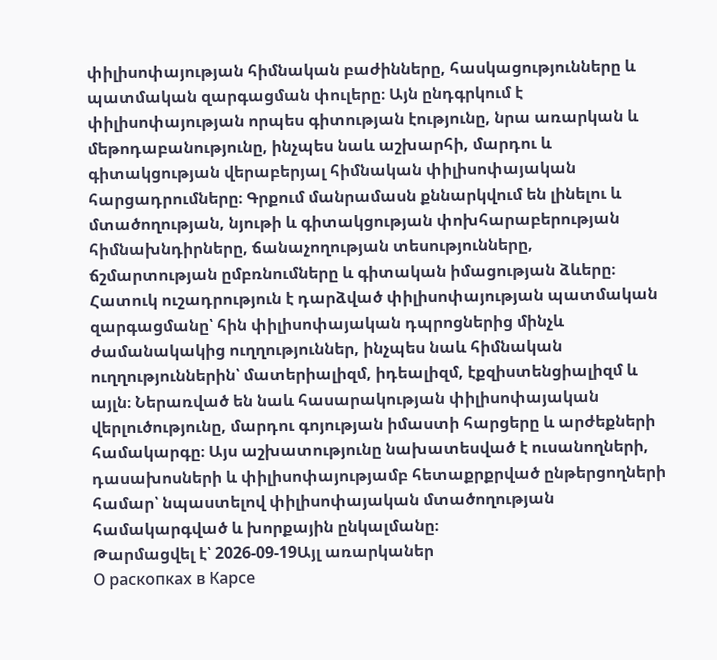փիլիսոփայության հիմնական բաժինները, հասկացությունները և պատմական զարգացման փուլերը։ Այն ընդգրկում է փիլիսոփայության որպես գիտության էությունը, նրա առարկան և մեթոդաբանությունը, ինչպես նաև աշխարհի, մարդու և գիտակցության վերաբերյալ հիմնական փիլիսոփայական հարցադրումները։ Գրքում մանրամասն քննարկվում են լինելու և մտածողության, նյութի և գիտակցության փոխհարաբերության հիմնախնդիրները, ճանաչողության տեսությունները, ճշմարտության ըմբռնումները և գիտական իմացության ձևերը։ Հատուկ ուշադրություն է դարձված փիլիսոփայության պատմական զարգացմանը՝ հին փիլիսոփայական դպրոցներից մինչև ժամանակակից ուղղություններ, ինչպես նաև հիմնական ուղղություններին՝ մատերիալիզմ, իդեալիզմ, էքզիստենցիալիզմ և այլն։ Ներառված են նաև հասարակության փիլիսոփայական վերլուծությունը, մարդու գոյության իմաստի հարցերը և արժեքների համակարգը։ Այս աշխատությունը նախատեսված է ուսանողների, դասախոսների և փիլիսոփայությամբ հետաքրքրված ընթերցողների համար՝ նպաստելով փիլիսոփայական մտածողության համակարգված և խորքային ընկալմանը։
Թարմացվել է՝ 2026-09-19Այլ առարկաներ
О раскопках в Карсе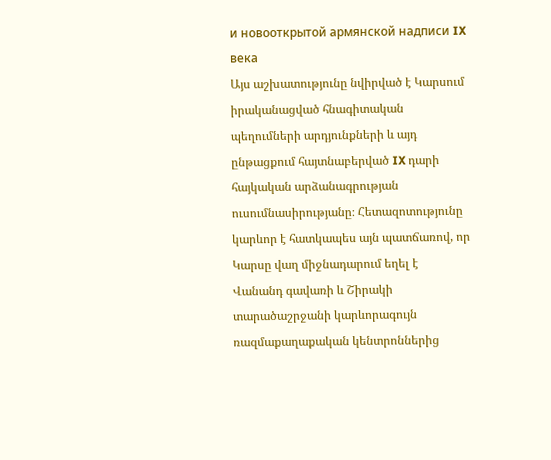и новооткрытой армянской надписи IX века
Այս աշխատությունը նվիրված է Կարսում իրականացված հնագիտական պեղումների արդյունքների և այդ ընթացքում հայտնաբերված IX դարի հայկական արձանագրության ուսումնասիրությանը։ Հետազոտությունը կարևոր է հատկապես այն պատճառով, որ Կարսը վաղ միջնադարում եղել է Վանանդ գավառի և Շիրակի տարածաշրջանի կարևորագույն ռազմաքաղաքական կենտրոններից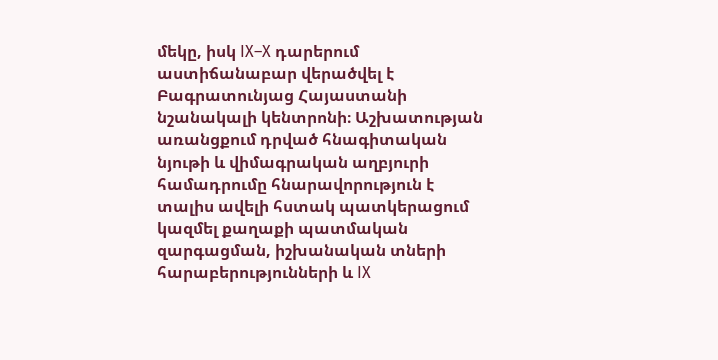մեկը, իսկ IX–X դարերում աստիճանաբար վերածվել է Բագրատունյաց Հայաստանի նշանակալի կենտրոնի։ Աշխատության առանցքում դրված հնագիտական նյութի և վիմագրական աղբյուրի համադրումը հնարավորություն է տալիս ավելի հստակ պատկերացում կազմել քաղաքի պատմական զարգացման, իշխանական տների հարաբերությունների և IX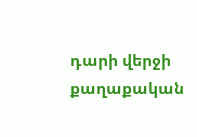դարի վերջի քաղաքական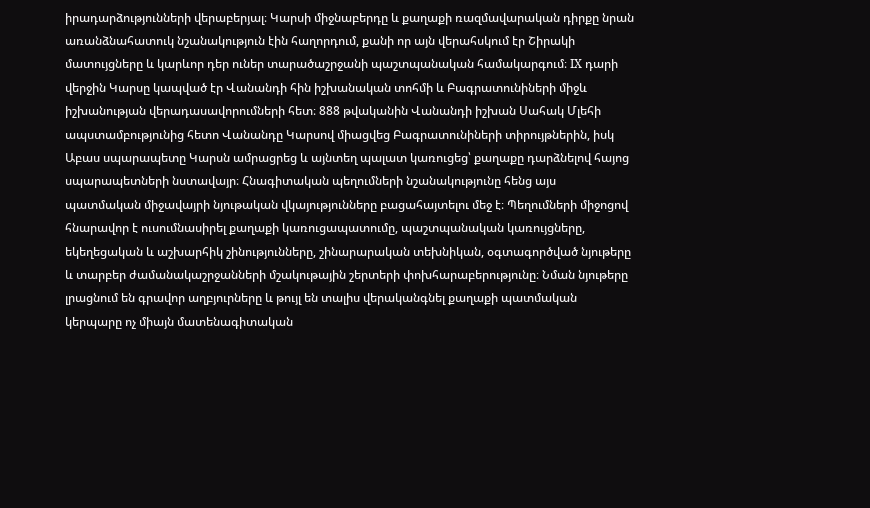իրադարձությունների վերաբերյալ։ Կարսի միջնաբերդը և քաղաքի ռազմավարական դիրքը նրան առանձնահատուկ նշանակություն էին հաղորդում, քանի որ այն վերահսկում էր Շիրակի մատույցները և կարևոր դեր ուներ տարածաշրջանի պաշտպանական համակարգում։ IX դարի վերջին Կարսը կապված էր Վանանդի հին իշխանական տոհմի և Բագրատունիների միջև իշխանության վերադասավորումների հետ։ 888 թվականին Վանանդի իշխան Սահակ Մլեհի ապստամբությունից հետո Վանանդը Կարսով միացվեց Բագրատունիների տիրույթներին, իսկ Աբաս սպարապետը Կարսն ամրացրեց և այնտեղ պալատ կառուցեց՝ քաղաքը դարձնելով հայոց սպարապետների նստավայր։ Հնագիտական պեղումների նշանակությունը հենց այս պատմական միջավայրի նյութական վկայությունները բացահայտելու մեջ է։ Պեղումների միջոցով հնարավոր է ուսումնասիրել քաղաքի կառուցապատումը, պաշտպանական կառույցները, եկեղեցական և աշխարհիկ շինությունները, շինարարական տեխնիկան, օգտագործված նյութերը և տարբեր ժամանակաշրջանների մշակութային շերտերի փոխհարաբերությունը։ Նման նյութերը լրացնում են գրավոր աղբյուրները և թույլ են տալիս վերականգնել քաղաքի պատմական կերպարը ոչ միայն մատենագիտական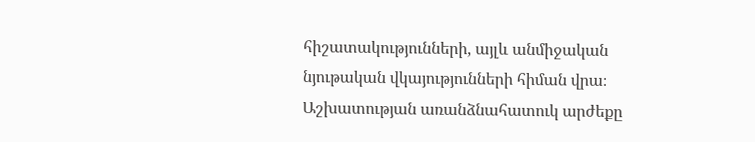հիշատակությունների, այլև անմիջական նյութական վկայությունների հիման վրա։ Աշխատության առանձնահատուկ արժեքը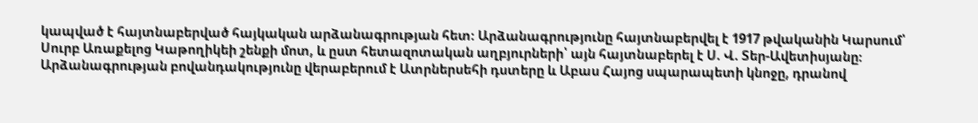կապված է հայտնաբերված հայկական արձանագրության հետ։ Արձանագրությունը հայտնաբերվել է 1917 թվականին Կարսում՝ Սուրբ Առաքելոց Կաթողիկեի շենքի մոտ, և ըստ հետազոտական աղբյուրների՝ այն հայտնաբերել է Ս. Վ. Տեր-Ավետիսյանը։ Արձանագրության բովանդակությունը վերաբերում է Ատրներսեհի դստերը և Աբաս Հայոց սպարապետի կնոջը, դրանով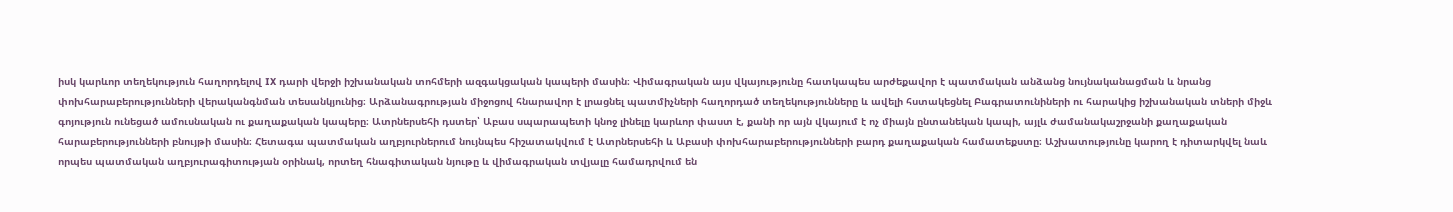իսկ կարևոր տեղեկություն հաղորդելով IX դարի վերջի իշխանական տոհմերի ազգակցական կապերի մասին։ Վիմագրական այս վկայությունը հատկապես արժեքավոր է պատմական անձանց նույնականացման և նրանց փոխհարաբերությունների վերականգնման տեսանկյունից։ Արձանագրության միջոցով հնարավոր է լրացնել պատմիչների հաղորդած տեղեկությունները և ավելի հստակեցնել Բագրատունիների ու հարակից իշխանական տների միջև գոյություն ունեցած ամուսնական ու քաղաքական կապերը։ Ատրներսեհի դստեր՝ Աբաս սպարապետի կնոջ լինելը կարևոր փաստ է, քանի որ այն վկայում է ոչ միայն ընտանեկան կապի, այլև ժամանակաշրջանի քաղաքական հարաբերությունների բնույթի մասին։ Հետագա պատմական աղբյուրներում նույնպես հիշատակվում է Ատրներսեհի և Աբասի փոխհարաբերությունների բարդ քաղաքական համատեքստը։ Աշխատությունը կարող է դիտարկվել նաև որպես պատմական աղբյուրագիտության օրինակ, որտեղ հնագիտական նյութը և վիմագրական տվյալը համադրվում են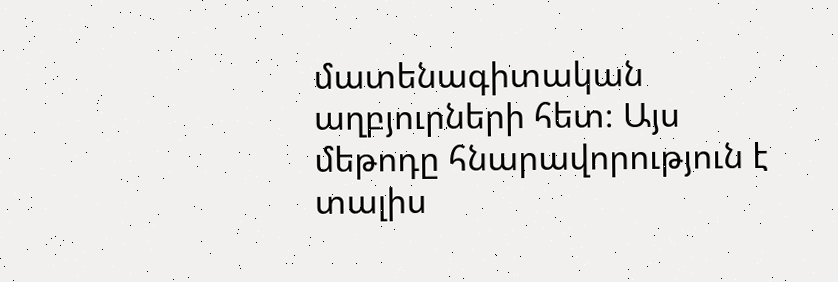մատենագիտական աղբյուրների հետ։ Այս մեթոդը հնարավորություն է տալիս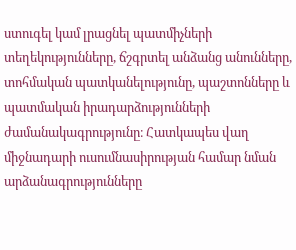ստուգել կամ լրացնել պատմիչների տեղեկությունները, ճշգրտել անձանց անունները, տոհմական պատկանելությունը, պաշտոնները և պատմական իրադարձությունների ժամանակագրությունը։ Հատկապես վաղ միջնադարի ուսումնասիրության համար նման արձանագրությունները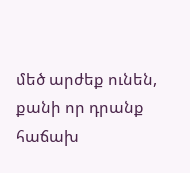մեծ արժեք ունեն, քանի որ դրանք հաճախ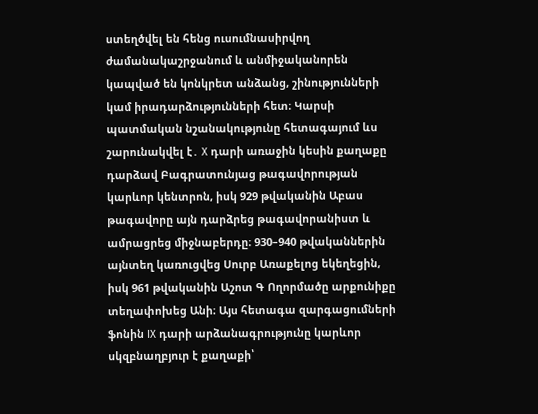ստեղծվել են հենց ուսումնասիրվող ժամանակաշրջանում և անմիջականորեն կապված են կոնկրետ անձանց, շինությունների կամ իրադարձությունների հետ։ Կարսի պատմական նշանակությունը հետագայում ևս շարունակվել է․ X դարի առաջին կեսին քաղաքը դարձավ Բագրատունյաց թագավորության կարևոր կենտրոն, իսկ 929 թվականին Աբաս թագավորը այն դարձրեց թագավորանիստ և ամրացրեց միջնաբերդը։ 930–940 թվականներին այնտեղ կառուցվեց Սուրբ Առաքելոց եկեղեցին, իսկ 961 թվականին Աշոտ Գ Ողորմածը արքունիքը տեղափոխեց Անի։ Այս հետագա զարգացումների ֆոնին IX դարի արձանագրությունը կարևոր սկզբնաղբյուր է քաղաքի՝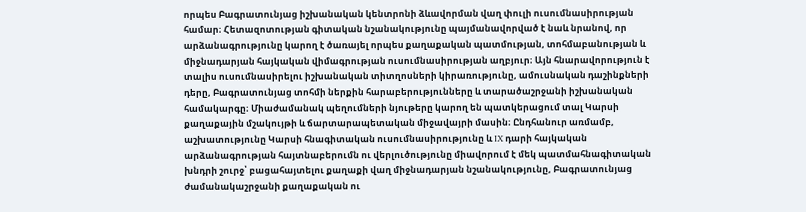որպես Բագրատունյաց իշխանական կենտրոնի ձևավորման վաղ փուլի ուսումնասիրության համար։ Հետազոտության գիտական նշանակությունը պայմանավորված է նաև նրանով, որ արձանագրությունը կարող է ծառայել որպես քաղաքական պատմության, տոհմաբանության և միջնադարյան հայկական վիմագրության ուսումնասիրության աղբյուր։ Այն հնարավորություն է տալիս ուսումնասիրելու իշխանական տիտղոսների կիրառությունը, ամուսնական դաշինքների դերը, Բագրատունյաց տոհմի ներքին հարաբերությունները և տարածաշրջանի իշխանական համակարգը։ Միաժամանակ պեղումների նյութերը կարող են պատկերացում տալ Կարսի քաղաքային մշակույթի և ճարտարապետական միջավայրի մասին։ Ընդհանուր առմամբ, աշխատությունը Կարսի հնագիտական ուսումնասիրությունը և IX դարի հայկական արձանագրության հայտնաբերումն ու վերլուծությունը միավորում է մեկ պատմահնագիտական խնդրի շուրջ՝ բացահայտելու քաղաքի վաղ միջնադարյան նշանակությունը, Բագրատունյաց ժամանակաշրջանի քաղաքական ու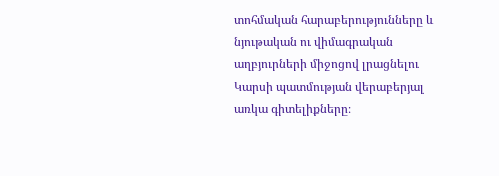տոհմական հարաբերությունները և նյութական ու վիմագրական աղբյուրների միջոցով լրացնելու Կարսի պատմության վերաբերյալ առկա գիտելիքները։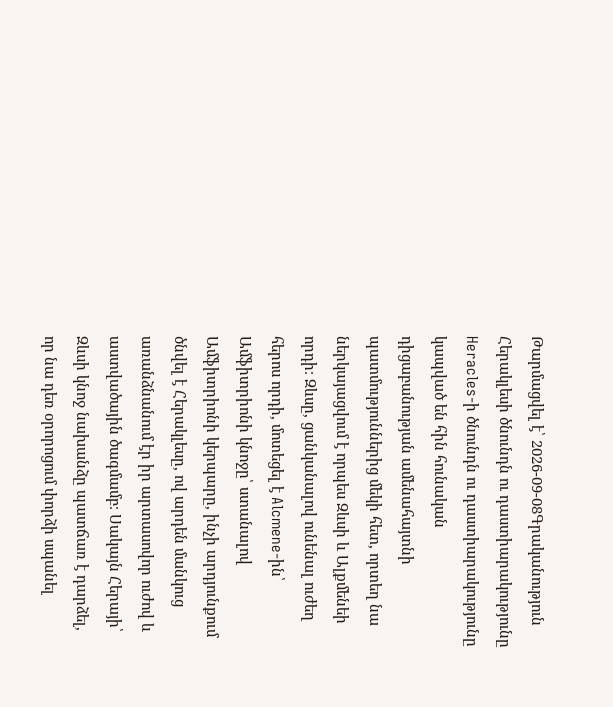Թարմացվել է՝ 2026-09-08Գրականություն
Հերակլեսի ծնունդն ու դաստիարակությունը
Heracles-ի ծնունդն ու դաստիարակությունը կապված են հին հունական դիցաբանության ամենահայտնի պատմություններից մեկի հետ, որտեղ նա ներկայացվում է որպես Զևսի և Ալքմենեի որդի։ Զևսը, ցանկանալով ունենալ ուժեղ հերոս որդի, մոտեցել է Alcmene-ին՝ Ամֆիտրիոնի կնոջը՝ ստանալով Ամֆիտրիոնի կերպարը, ինչի արդյունքում ծնվել է Հերակլեսը, ով արդեն մանկուց առանձնանում էր իր արտասովոր ուժով և աստվածային ծագմամբ։ Սակայն Հերայի՝ Զևսի կնոջ նախանձը պատճառ է դարձել, որ նա դեռ օրորոցում փորձի սպանել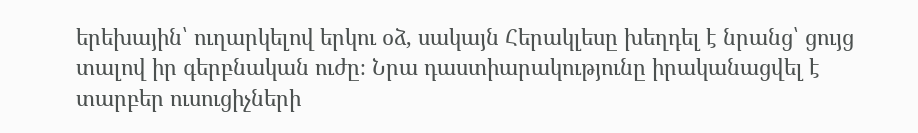երեխային՝ ուղարկելով երկու օձ, սակայն Հերակլեսը խեղդել է նրանց՝ ցույց տալով իր գերբնական ուժը։ Նրա դաստիարակությունը իրականացվել է տարբեր ուսուցիչների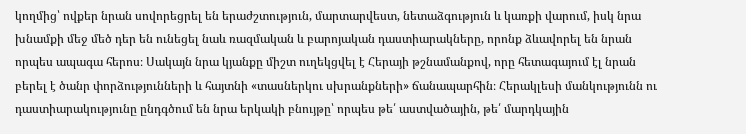կողմից՝ ովքեր նրան սովորեցրել են երաժշտություն, մարտարվեստ, նետաձգություն և կառքի վարում, իսկ նրա խնամքի մեջ մեծ դեր են ունեցել նաև ռազմական և բարոյական դաստիարակները, որոնք ձևավորել են նրան որպես ապագա հերոս։ Սակայն նրա կյանքը միշտ ուղեկցվել է Հերայի թշնամանքով, որը հետագայում էլ նրան բերել է ծանր փորձությունների և հայտնի «տասներկու սխրանքների» ճանապարհին։ Հերակլեսի մանկությունն ու դաստիարակությունը ընդգծում են նրա երկակի բնույթը՝ որպես թե՛ աստվածային, թե՛ մարդկային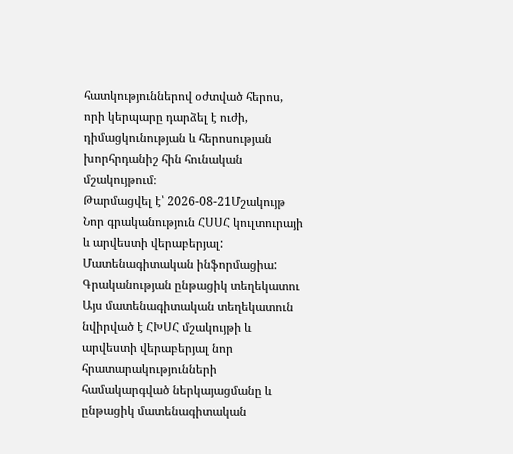հատկություններով օժտված հերոս, որի կերպարը դարձել է ուժի, դիմացկունության և հերոսության խորհրդանիշ հին հունական մշակույթում։
Թարմացվել է՝ 2026-08-21Մշակույթ
Նոր գրականություն ՀՍՍՀ կուլտուրայի և արվեստի վերաբերյալ: Մատենագիտական ինֆորմացիա: Գրականության ընթացիկ տեղեկատու
Այս մատենագիտական տեղեկատուն նվիրված է ՀԽՍՀ մշակույթի և արվեստի վերաբերյալ նոր հրատարակությունների համակարգված ներկայացմանը և ընթացիկ մատենագիտական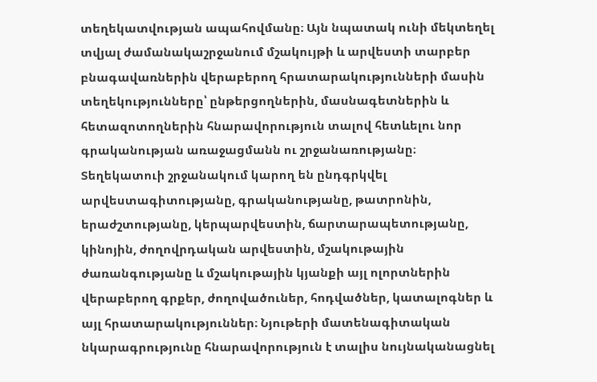տեղեկատվության ապահովմանը։ Այն նպատակ ունի մեկտեղել տվյալ ժամանակաշրջանում մշակույթի և արվեստի տարբեր բնագավառներին վերաբերող հրատարակությունների մասին տեղեկությունները՝ ընթերցողներին, մասնագետներին և հետազոտողներին հնարավորություն տալով հետևելու նոր գրականության առաջացմանն ու շրջանառությանը։ Տեղեկատուի շրջանակում կարող են ընդգրկվել արվեստագիտությանը, գրականությանը, թատրոնին, երաժշտությանը, կերպարվեստին, ճարտարապետությանը, կինոյին, ժողովրդական արվեստին, մշակութային ժառանգությանը և մշակութային կյանքի այլ ոլորտներին վերաբերող գրքեր, ժողովածուներ, հոդվածներ, կատալոգներ և այլ հրատարակություններ։ Նյութերի մատենագիտական նկարագրությունը հնարավորություն է տալիս նույնականացնել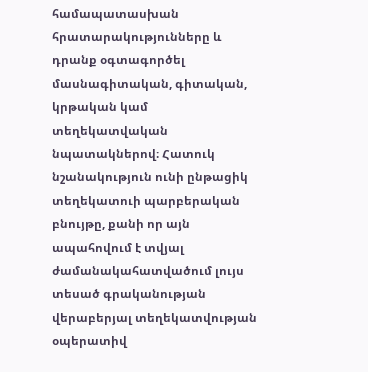համապատասխան հրատարակությունները և դրանք օգտագործել մասնագիտական, գիտական, կրթական կամ տեղեկատվական նպատակներով։ Հատուկ նշանակություն ունի ընթացիկ տեղեկատուի պարբերական բնույթը, քանի որ այն ապահովում է տվյալ ժամանակահատվածում լույս տեսած գրականության վերաբերյալ տեղեկատվության օպերատիվ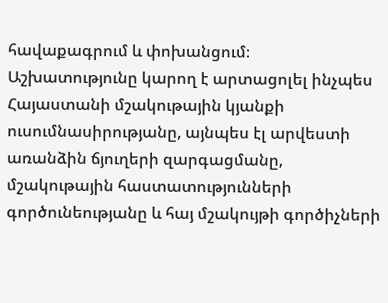հավաքագրում և փոխանցում։ Աշխատությունը կարող է արտացոլել ինչպես Հայաստանի մշակութային կյանքի ուսումնասիրությանը, այնպես էլ արվեստի առանձին ճյուղերի զարգացմանը, մշակութային հաստատությունների գործունեությանը և հայ մշակույթի գործիչների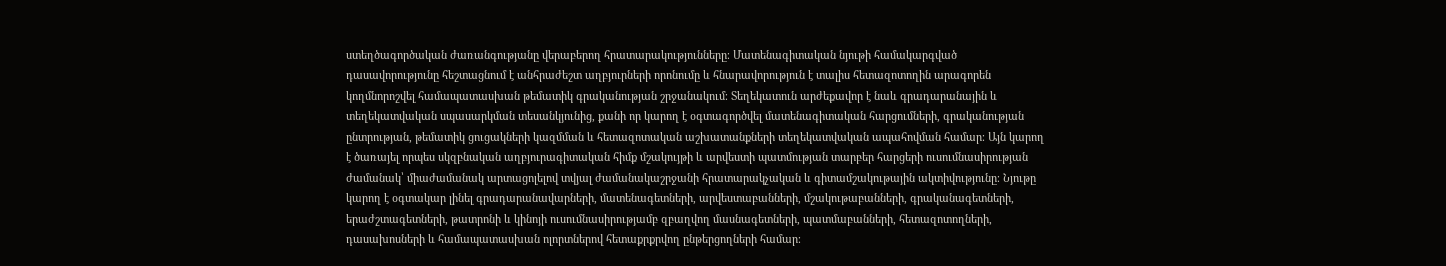ստեղծագործական ժառանգությանը վերաբերող հրատարակությունները։ Մատենագիտական նյութի համակարգված դասավորությունը հեշտացնում է անհրաժեշտ աղբյուրների որոնումը և հնարավորություն է տալիս հետազոտողին արագորեն կողմնորոշվել համապատասխան թեմատիկ գրականության շրջանակում։ Տեղեկատուն արժեքավոր է նաև գրադարանային և տեղեկատվական սպասարկման տեսանկյունից, քանի որ կարող է օգտագործվել մատենագիտական հարցումների, գրականության ընտրության, թեմատիկ ցուցակների կազմման և հետազոտական աշխատանքների տեղեկատվական ապահովման համար։ Այն կարող է ծառայել որպես սկզբնական աղբյուրագիտական հիմք մշակույթի և արվեստի պատմության տարբեր հարցերի ուսումնասիրության ժամանակ՝ միաժամանակ արտացոլելով տվյալ ժամանակաշրջանի հրատարակչական և գիտամշակութային ակտիվությունը։ Նյութը կարող է օգտակար լինել գրադարանավարների, մատենագետների, արվեստաբանների, մշակութաբանների, գրականագետների, երաժշտագետների, թատրոնի և կինոյի ուսումնասիրությամբ զբաղվող մասնագետների, պատմաբանների, հետազոտողների, դասախոսների և համապատասխան ոլորտներով հետաքրքրվող ընթերցողների համար։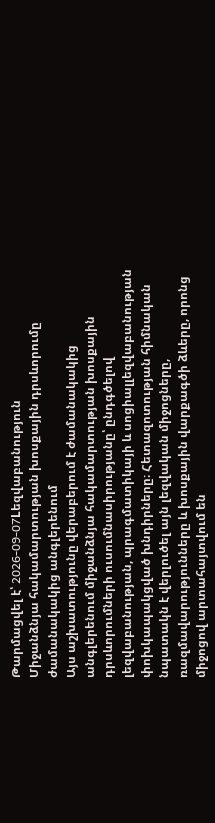Թարմացվել է՝ 2026-09-07Lեզվաբանություն
Միջանձնյա հակամարտության խոսքային դրսևորումը ժամանակակից անգլերենում
Այս աշխատությունը վերաբերում է ժամանակակից անգլերենում միջանձնյա հակամարտության խոսքային դրսևորումների ուսումնասիրությանը՝ ընդգծելով լեզվաբանության, պրագմատիկայի և սոցիալլեզվաբանության փոխկապակցված խնդիրները։ Հետազոտության հիմնական նպատակն է վերլուծել այն լեզվական միջոցները, ռազմավարությունները և խոսքային վարքագծի ձևերը, որոնց միջոցով արտահայտվում են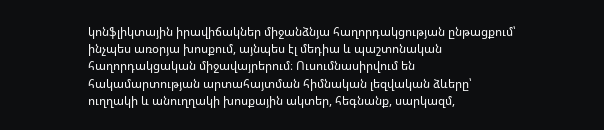կոնֆլիկտային իրավիճակներ միջանձնյա հաղորդակցության ընթացքում՝ ինչպես առօրյա խոսքում, այնպես էլ մեդիա և պաշտոնական հաղորդակցական միջավայրերում։ Ուսումնասիրվում են հակամարտության արտահայտման հիմնական լեզվական ձևերը՝ ուղղակի և անուղղակի խոսքային ակտեր, հեգնանք, սարկազմ,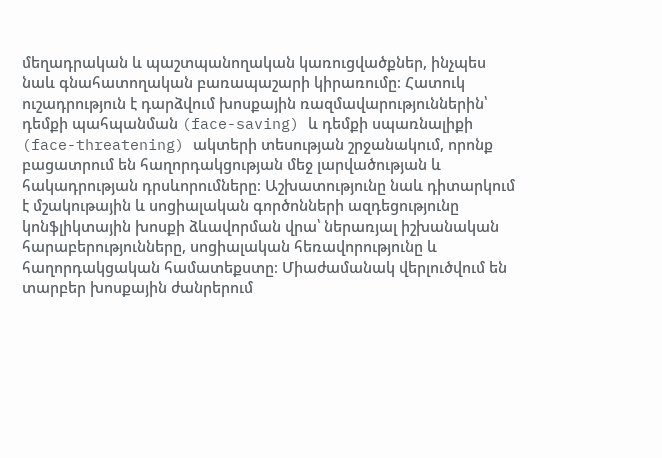մեղադրական և պաշտպանողական կառուցվածքներ, ինչպես նաև գնահատողական բառապաշարի կիրառումը։ Հատուկ ուշադրություն է դարձվում խոսքային ռազմավարություններին՝ դեմքի պահպանման (face-saving) և դեմքի սպառնալիքի (face-threatening) ակտերի տեսության շրջանակում, որոնք բացատրում են հաղորդակցության մեջ լարվածության և հակադրության դրսևորումները։ Աշխատությունը նաև դիտարկում է մշակութային և սոցիալական գործոնների ազդեցությունը կոնֆլիկտային խոսքի ձևավորման վրա՝ ներառյալ իշխանական հարաբերությունները, սոցիալական հեռավորությունը և հաղորդակցական համատեքստը։ Միաժամանակ վերլուծվում են տարբեր խոսքային ժանրերում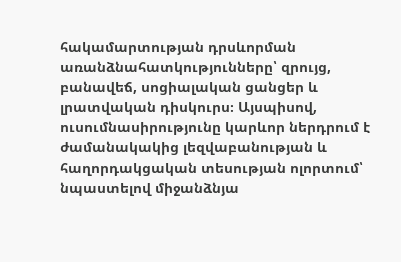հակամարտության դրսևորման առանձնահատկությունները՝ զրույց, բանավեճ, սոցիալական ցանցեր և լրատվական դիսկուրս։ Այսպիսով, ուսումնասիրությունը կարևոր ներդրում է ժամանակակից լեզվաբանության և հաղորդակցական տեսության ոլորտում՝ նպաստելով միջանձնյա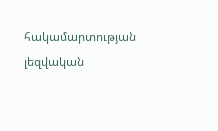հակամարտության լեզվական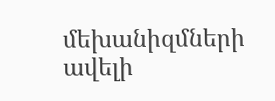մեխանիզմների ավելի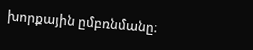խորքային ըմբռնմանը։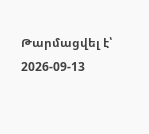Թարմացվել է՝ 2026-09-13